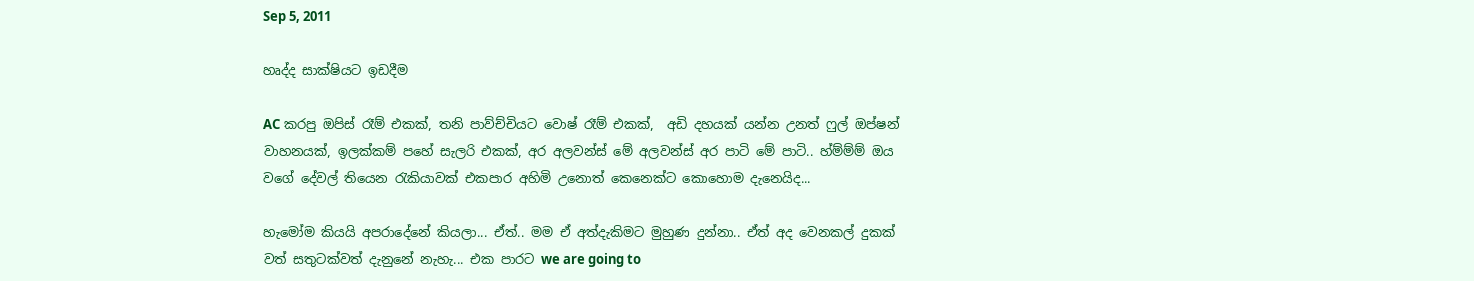Sep 5, 2011

හෘද්ද සාක්ෂියට ඉඩදීම

AC කරපු ඔපිස් රෑම් එකක්, තනි පාව්ච්චියට වොෂ් රෑම් එකක්,  අඩි දහයක් යන්න උනත් ෆුල් ඔප්ෂන් වාහනයක්, ඉලක්කම් පහේ සැලරි එකක්, අර අලවන්ස් මේ අලවන්ස් අර පාටි මේ පාටි.. හ්ම්ම්ම් ඔය වගේ දේවල් තියෙන රැකියාවක් එකපාර අහිමි උනොත් කෙනෙක්ට කොහොම දැනෙයිද...

හැමෝම කියයි අපරාදේනේ කියලා... ඒත්.. මම ඒ අත්දැකිමට මුහුණ දුන්නා.. ඒත් අද වෙනකල් දුකක් වත් සතුටක්වත් දැනුනේ නැහැ... එක පාරට we are going to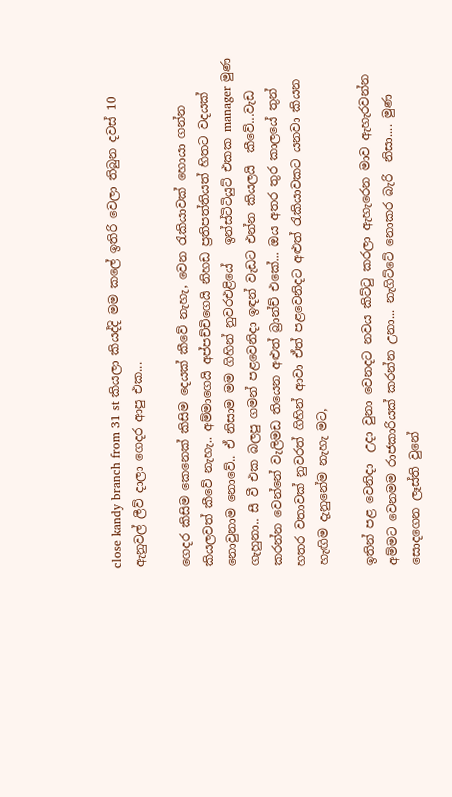close kandy branch from 31 st කියලා කියද්දි මම කලේ ඉතිරි වෙලා තිබුන දවස් 10 ඇනුවල් ලීව් දාලා ගෙදර ආපු එක...

ගෙදර කිසිම කෙනෙක් කිසිම දෙයක් කීවේ නැහැ, වෙන රැකියාවක් හොයා ගන්න කියලවත් කීවේ නැහැ.. අම්මාගෙයි අප්පච්චිගෙයි නිහඩ ප්‍රතිපත්තියත් හිතට වදයක් නොවුනාම නොවේ.. ඒ නිසාම මම ගිහින් නුවරඑළියේ   ඉන්ස්ටිටියුට් එකක manager මුණ ගැහුනා.. සී වී එක බලපු ගමන් පළවෙනිදා ඉඳන් වැඩට එන්න කියලයි  කීවේ...වැඩ කරන්න වෙන්නේ වැලිමඩ තියෙන අළුත් බ්‍රාන්ච් එකේ... ඔය අතර තුර කාලයේ තුන් හතර වතාවක් නුවරත් ගිහින් ආවා ඒත් පළවෙනිදට අළුත් රැකියාවකට යනවා කියන හැඟිම දැනුනේම නැහැ මට,

ඉතින් පළ වෙනිදා  උදා වුනා වෙනදට නවය කිට්ටු කරලා ඇහැරෙන මාව ඇහැරවන්න අම්මට වෙනමම රාජකාරියක් කරන්න උනා... නැගිට්ටේ නොකර බැරි  නිසා.... මුණ සොදගෙන ලෑස්ති වුනේ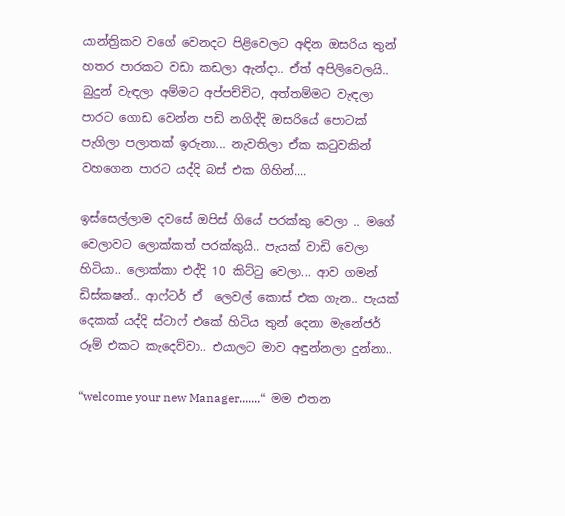යාන්ත්‍රිකව වගේ වෙනදට පිළිවෙලට අඳින ඔසරිය තුන් හතර පාරකට වඩා කඩලා ඇන්දා.. ඒත් අපිලිවෙලයි.. බුදුන් වැඳලා අම්මට අප්පච්චිට, අත්තම්මට වැඳලා පාරට ගොඩ වෙන්න පඩි නගිද්දි ඔසරියේ පොටක් පැගිලා පලාතක් ඉරුනා... නැවතිලා ඒක කටුවකින් වහගෙන පාරට යද්දි බස් එක ගිහින්....

ඉස්සෙල්ලාම දවසේ ඔපිස් ගියේ පරක්කු වෙලා .. මගේ වෙලාවට ලොක්කත් පරක්කුයි.. පැයක් වාඩි වෙලා හිටියා.. ලොක්කා එද්දි 10 කිට්ටු වෙලා... ආව ගමන් ඩිස්කෂන්.. ආෆ්ටර් ඒ  ලෙවල් කොස් එක ගැන.. පැයක් දෙකක් යද්දි ස්ටාෆ් එකේ හිටිය තුන් දෙනා මැනේජර් රූම් එකට කැදෙව්වා.. එයාලට මාව අඳුන්නලා දුන්නා..

“welcome your new Manager.......“  මම එතන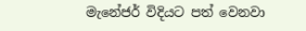මැනේජර් විදියට පත් වෙනවා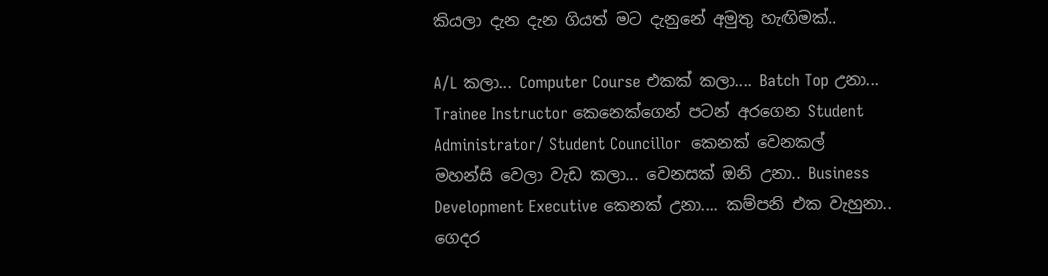කියලා දැන දැන ගියත් මට දැනුනේ අමුතු හැඟිමක්..

A/L කලා... Computer Course එකක් කලා.... Batch Top උනා... Trainee Instructor කෙනෙක්ගෙන් පටන් අරගෙන Student Administrator/ Student Councillor  කෙනක් වෙනකල් මහන්සි වෙලා වැඩ කලා... වෙනසක් ඔනි උනා.. Business Development Executive කෙනක් උනා.... කම්පනි එක වැහුනා.. ගෙදර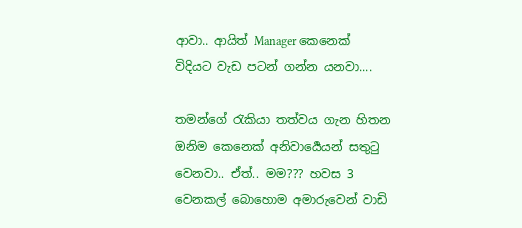ආවා.. ආයිත් Manager කෙනෙක් විදියට වැඩ පටන් ගන්න යනවා....

තමන්ගේ රැකියා තත්වය ගැන හිතන ඔනිම කෙනෙක් අනිවාර්‍යෙයන් සතුටු වෙනවා.. ඒත්.. මම??? හවස 3 වෙනකල් බොහොම අමාරුවෙන් වාඩි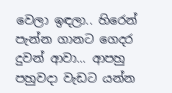වෙලා ඉඳලා.. හිරෙන් පැන්න ගානට ගෙදර දුවන් ආවා... ආපහු පහුවදා වැඩට යන්න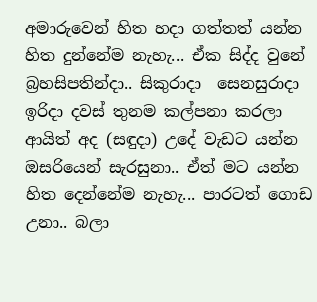අමාරුවෙන් හිත හදා ගත්තත් යන්න හිත දුන්නේම නැහැ... ඒක සිද්ද වුනේ බ්‍රහසිපතින්දා.. සිකුරාදා  සෙනසුරාදා ඉරිදා දවස් තුනම කල්පනා කරලා ආයිත් අද (සඳුදා) උදේ වැඩට යන්න ඔසරියෙන් සැරසුනා.. ඒත් මට යන්න හිත දෙන්නේම නැහැ... පාරටත් ගොඩ උනා.. බලා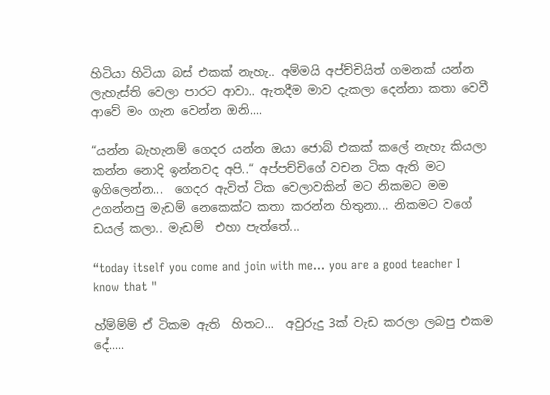හිටියා හිටියා බස් එකක් නැහැ.. අම්මයි අප්ච්චියිත් ගමනක් යන්න ලැහැස්ති වෙලා පාරට ආවා.. ඇතදීම මාව දැකලා දෙන්නා කතා වෙවී ආවේ මං ගැන වෙන්න ඔනි....

“යන්න බැහැනම් ගෙදර යන්න ඔයා ජොබ් එකක් කලේ නැහැ කියලා කන්න නොදි ඉන්නවද අපි..“ අප්පච්චිගේ වචන ටික ඇති මට ඉගිලෙන්න...  ගෙදර ඇවිත් ටික වෙලාවකින් මට නිකමට මම උගන්නපු මැඩම් නෙකෙක්ට කතා කරන්න හිතුනා... නිකමට වගේ ඩයල් කලා.. මැඩම්  එහා පැත්තේ...

“today itself you come and join with me... you are a good teacher I know that "

හ්ම්ම්ම් ඒ ටිකම ඇති  හිතට...  අවුරුදු 3ක් වැඩ කරලා ලබපු එකම දේ.....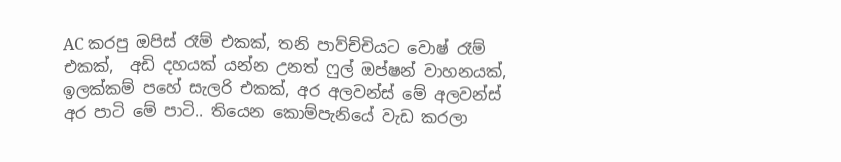AC කරපු ඔපිස් රෑම් එකක්, තනි පාව්ච්චියට වොෂ් රෑම් එකක්,  අඩි දහයක් යන්න උනත් ෆුල් ඔප්ෂන් වාහනයක්, ඉලක්කම් පහේ සැලරි එකක්, අර අලවන්ස් මේ අලවන්ස් අර පාටි මේ පාටි.. තියෙන කොම්පැනියේ වැඩ කරලා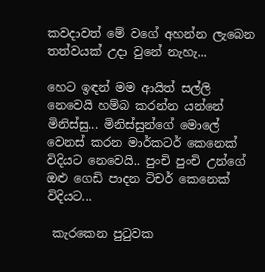කවදාවත් මේ වගේ අහන්න ලැබෙන  තත්වයක් උදා වුනේ නැහැ...

හෙට ඉඳන් මම ආයිත් සල්ලි නෙවෙයි හම්බ කරන්න යන්නේ මිනිස්සු... මිනිස්සුන්ගේ මොලේ වෙනස් කරන මාර්කටර් කෙනෙක් විදියට නෙවෙයි.. පුංචි පුංචි උන්ගේ ඔළු ගෙඩි පාදන ටිචර් කෙනෙක් විදියට...

 කැරකෙන පුටුවක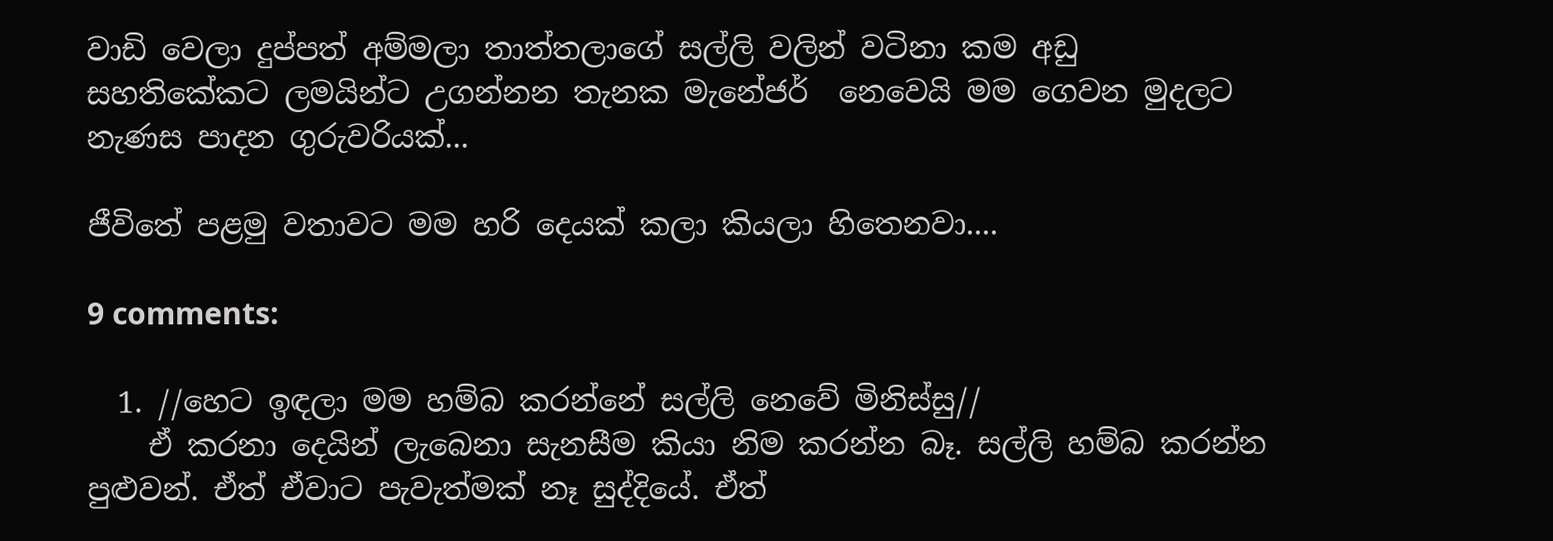වාඩි වෙලා දුප්පත් අම්මලා තාත්තලාගේ සල්ලි වලින් වටිනා කම අඩු සහතිකේකට ලමයින්ට උගන්නන තැනක මැනේජර්  නෙවෙයි මම ගෙවන මුදලට නැණස පාදන ගුරුවරියක්...

ජීවිතේ පළමු වතාවට මම හරි දෙයක් කලා කියලා හිතෙනවා....

9 comments:

  1. //හෙට ඉඳලා මම හම්බ කරන්නේ සල්ලි නෙවේ මිනිස්සු//
    ඒ කරනා දෙයින් ලැබෙනා සැනසීම කියා නිම කරන්න බෑ. සල්ලි හම්බ කරන්න පුළුවන්. ඒත් ඒවාට පැවැත්මක් නෑ සුද්දියේ. ඒත්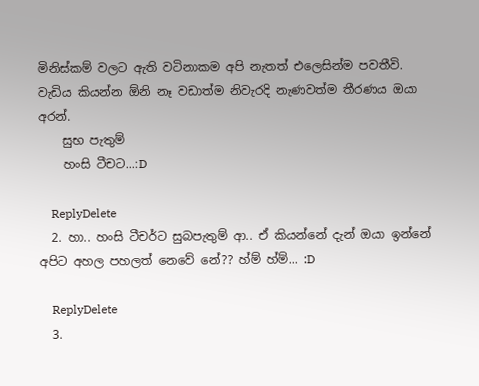මිනිස්කම් වලට ඇති වටිනාකම අපි නැතත් එලෙසින්ම පවතීවි. වැඩිය කියන්න ඕනි නෑ වඩාත්ම නිවැරදි නැණවත්ම තීරණය ඔයා අරන්.
    සුභ පැතුම්
    හංසි ටීචට...:D

    ReplyDelete
  2. හා.. හංසි ටීචර්ට සුබපැතුම් ආ.. ඒ කියන්නේ දැන් ඔයා ඉන්නේ අපිට අහල පහලත් නෙවේ නේ?? හ්ම් හ්ම්... :D

    ReplyDelete
  3.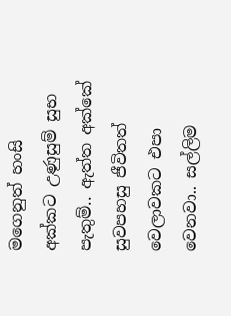මගෙනුත් හංසි අක්කට උණුසුම් සුභ පැතුම්.. ඇත්ත අක්කේ සුවපහසු ජීවිතත් වෙලාවකට එපා වෙනවා.. සල්ලිම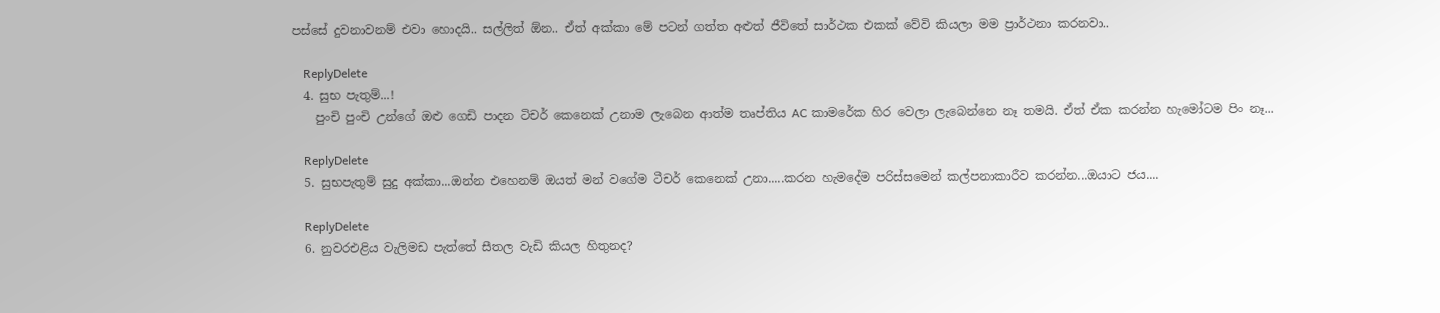පස්සේ දුවනාවනම් එවා හොදයි.. සල්ලිත් ඕන.. ඒත් අක්කා මේ පටන් ගත්ත අළුත් ජීවිතේ සාර්ථක එකක් වේවි කියලා මම ප්‍රාර්ථනා කරනවා..

    ReplyDelete
  4. සුභ පැතුම්...!
    පුංචි පුංචි උන්ගේ ඔළු ගෙඩි පාදන ටිචර් කෙනෙක් උනාම ලැබෙන ආත්ම තෘප්තිය AC කාමරේක හිර වෙලා ලැබෙන්නෙ නෑ තමයි. ඒත් ඒක කරන්න හැමෝටම පිං නෑ...

    ReplyDelete
  5. සුභපැතුම් සුදු අක්කා...ඔන්න එහෙනම් ඔයත් මන් වගේම ටීචර් කෙනෙක් උනා.....කරන හැමදේම පරිස්සමෙන් කල්පනාකාරීව කරන්න...ඔයාට ජය....

    ReplyDelete
  6. නුවරඑළිය වැලිමඩ පැත්තේ සීතල වැඩි කියල හිතුනද?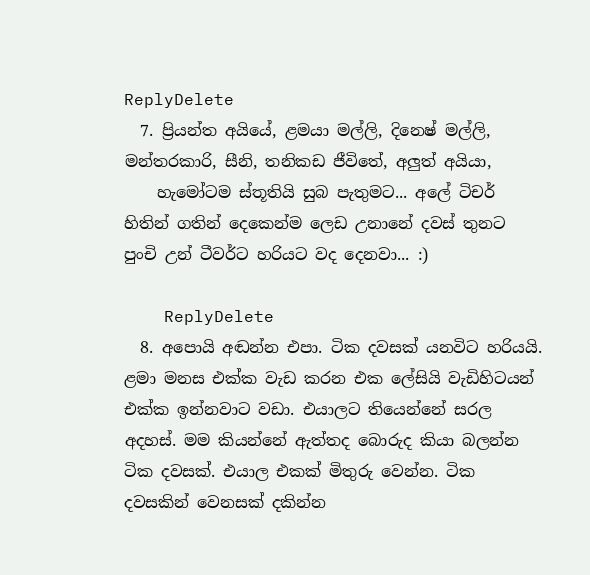ReplyDelete
  7. ප්‍රියන්ත අයියේ, ළමයා මල්ලි, දිනෙෂ් මල්ලි, මන්තරකාරි, සීනි, තනිකඩ ජීවිතේ, අලුත් අයියා,
    හැමෝටම ස්තූතියි සුබ පැතුමට... අලේ ටිචර් හිතින් ගතින් දෙකෙන්ම ලෙඩ උනානේ දවස් තුනට පුංචි උන් ටීවර්ට හරියට වද දෙනවා... :)

    ReplyDelete
  8. අපොයි අඬන්න එපා. ටික දවසක් යනවිට හරියයි. ළමා මනස එක්ක වැඩ කරන එක ලේසියි වැඩිහිටයන් එක්ක ඉන්නවාට වඩා. එයාලට තියෙන්නේ සරල අදහස්. මම කියන්නේ ඇත්තද බොරුද කියා බලන්න ටික දවසක්. එයාල එකක් මිතුරු වෙන්න. ටික දවසකින් වෙනසක් දකින්න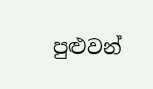පුළුවන්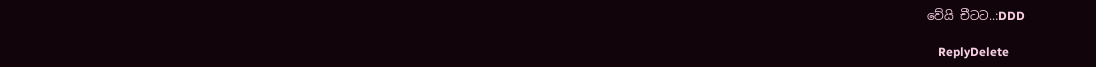වේයි චීටට..:DDD

    ReplyDelete